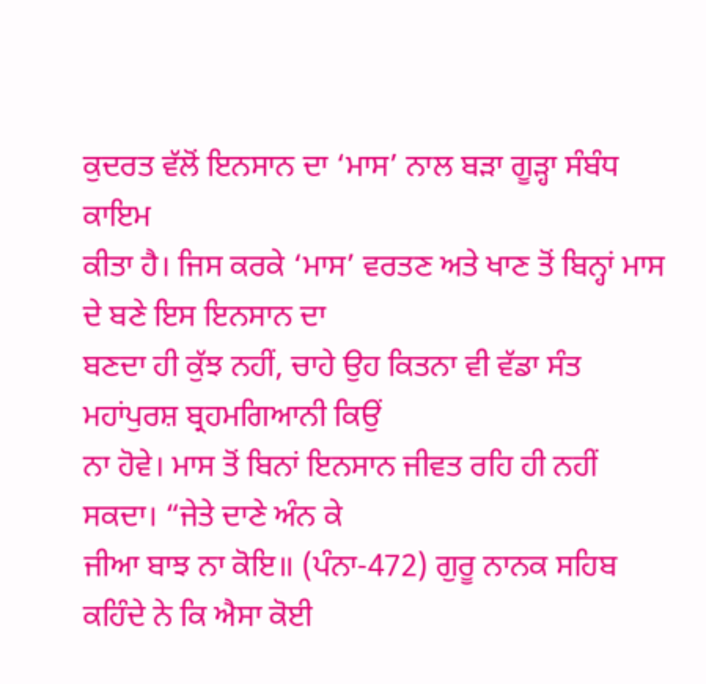ਕੁਦਰਤ ਵੱਲੋਂ ਇਨਸਾਨ ਦਾ ‘ਮਾਸ’ ਨਾਲ ਬੜਾ ਗੂੜ੍ਹਾ ਸੰਬੰਧ ਕਾਇਮ
ਕੀਤਾ ਹੈ। ਜਿਸ ਕਰਕੇ ‘ਮਾਸ’ ਵਰਤਣ ਅਤੇ ਖਾਣ ਤੋਂ ਬਿਨ੍ਹਾਂ ਮਾਸ ਦੇ ਬਣੇ ਇਸ ਇਨਸਾਨ ਦਾ
ਬਣਦਾ ਹੀ ਕੁੱਝ ਨਹੀਂ, ਚਾਹੇ ਉਹ ਕਿਤਨਾ ਵੀ ਵੱਡਾ ਸੰਤ ਮਹਾਂਪੁਰਸ਼ ਬ੍ਰਹਮਗਿਆਨੀ ਕਿਉਂ
ਨਾ ਹੋਵੇ। ਮਾਸ ਤੋਂ ਬਿਨਾਂ ਇਨਸਾਨ ਜੀਵਤ ਰਹਿ ਹੀ ਨਹੀਂ ਸਕਦਾ। “ਜੇਤੇ ਦਾਣੇ ਅੰਨ ਕੇ
ਜੀਆ ਬਾਝ ਨਾ ਕੋਇ॥ (ਪੰਨਾ-472) ਗੁਰੂ ਨਾਨਕ ਸਹਿਬ ਕਹਿੰਦੇ ਨੇ ਕਿ ਐਸਾ ਕੋਈ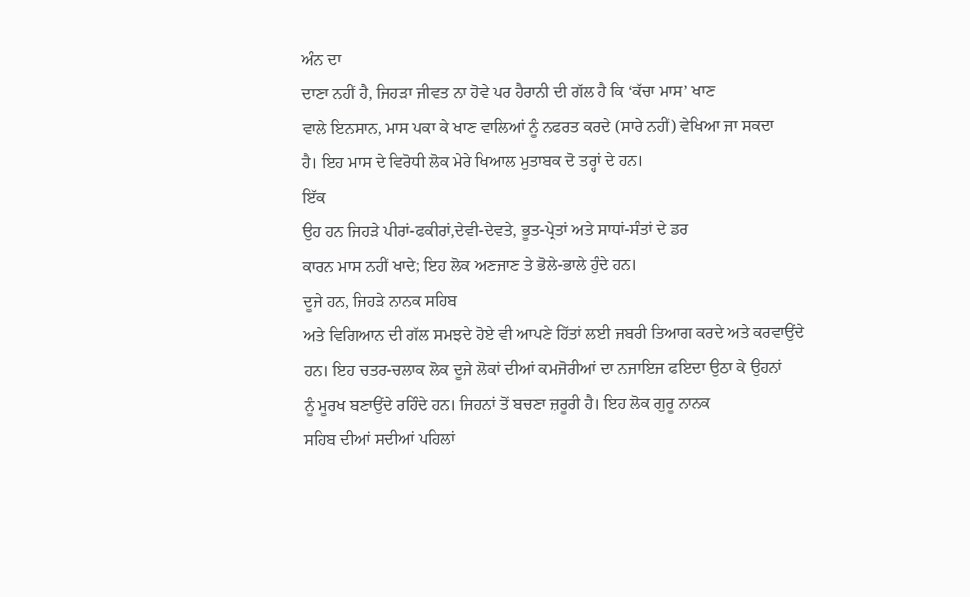ਅੰਨ ਦਾ
ਦਾਣਾ ਨਹੀਂ ਹੈ, ਜਿਹੜਾ ਜੀਵਤ ਨਾ ਹੋਵੇ ਪਰ ਹੈਰਾਨੀ ਦੀ ਗੱਲ ਹੈ ਕਿ ‘ਕੱਚਾ ਮਾਸ’ ਖਾਣ
ਵਾਲੇ ਇਨਸਾਨ, ਮਾਸ ਪਕਾ ਕੇ ਖਾਣ ਵਾਲਿਆਂ ਨੂੰ ਨਫਰਤ ਕਰਦੇ (ਸਾਰੇ ਨਹੀਂ) ਵੇਖਿਆ ਜਾ ਸਕਦਾ
ਹੈ। ਇਹ ਮਾਸ ਦੇ ਵਿਰੋਧੀ ਲੋਕ ਮੇਰੇ ਖਿਆਲ ਮੁਤਾਬਕ ਦੋ ਤਰ੍ਹਾਂ ਦੇ ਹਨ।
ਇੱਕ
ਉਹ ਹਨ ਜਿਹੜੇ ਪੀਰਾਂ-ਫਕੀਰਾਂ,ਦੇਵੀ-ਦੇਵਤੇ, ਭੂਤ-ਪ੍ਰੇਤਾਂ ਅਤੇ ਸਾਧਾਂ-ਸੰਤਾਂ ਦੇ ਡਰ
ਕਾਰਨ ਮਾਸ ਨਹੀਂ ਖਾਦੇ; ਇਹ ਲੋਕ ਅਣਜਾਣ ਤੇ ਭੋਲੇ-ਭਾਲੇ ਹੁੰਦੇ ਹਨ।
ਦੂਜੇ ਹਨ, ਜਿਹੜੇ ਨਾਨਕ ਸਹਿਬ
ਅਤੇ ਵਿਗਿਆਨ ਦੀ ਗੱਲ ਸਮਝਦੇ ਹੋਏ ਵੀ ਆਪਣੇ ਹਿੱਤਾਂ ਲਈ ਜਬਰੀ ਤਿਆਗ ਕਰਦੇ ਅਤੇ ਕਰਵਾਉਂਦੇ
ਹਨ। ਇਹ ਚਤਰ-ਚਲਾਕ ਲੋਕ ਦੂਜੇ ਲੋਕਾਂ ਦੀਆਂ ਕਮਜੋਰੀਆਂ ਦਾ ਨਜਾਇਜ ਫਇਦਾ ਉਠਾ ਕੇ ਉਹਨਾਂ
ਨੂੰ ਮੂਰਖ ਬਣਾਉਂਦੇ ਰਹਿੰਦੇ ਹਨ। ਜਿਹਨਾਂ ਤੋਂ ਬਚਣਾ ਜ਼ਰੂਰੀ ਹੈ। ਇਹ ਲੋਕ ਗੁਰੂ ਨਾਨਕ
ਸਹਿਬ ਦੀਆਂ ਸਦੀਆਂ ਪਹਿਲਾਂ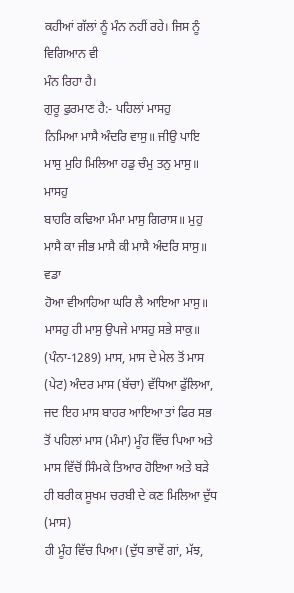ਕਹੀਆਂ ਗੱਲਾਂ ਨੂੰ ਮੰਨ ਨਹੀਂ ਰਹੇ। ਜਿਸ ਨੂੰ ਵਿਗਿਆਨ ਵੀ
ਮੰਨ ਰਿਹਾ ਹੈ।
ਗੁਰੂ ਫੁਰਮਾਣ ਹੈ:- ਪਹਿਲਾਂ ਮਾਸਹੁ
ਨਿਮਿਆ ਮਾਸੈ ਅੰਦਰਿ ਵਾਸੁ॥ ਜੀਉ ਪਾਇ ਮਾਸੁ ਮੁਹਿ ਮਿਲਿਆ ਹਡੁ ਚੰਮੁ ਤਨੁ ਮਾਸੁ॥ ਮਾਸਹੁ
ਬਾਹਰਿ ਕਢਿਆ ਮੰਮਾ ਮਾਸੁ ਗਿਰਾਸ॥ ਮੁਹੁ ਮਾਸੈ ਕਾ ਜੀਭ ਮਾਸੈ ਕੀ ਮਾਸੈ ਅੰਦਰਿ ਸਾਸੁ॥ ਵਡਾ
ਹੋਆ ਵੀਆਹਿਆ ਘਰਿ ਲੈ ਆਇਆ ਮਾਸੁ॥ ਮਾਸਹੁ ਹੀ ਮਾਸੁ ਉਪਜੇ ਮਾਸਹੁ ਸਭੇ ਸਾਕੁ॥
(ਪੰਨਾ-1289) ਮਾਸ, ਮਾਸ ਦੇ ਮੇਲ ਤੋਂ ਮਾਸ (ਪੇਟ) ਅੰਦਰ ਮਾਸ (ਬੱਚਾ) ਵੱਧਿਆ ਫੁੱਲਿਆ,
ਜਦ ਇਹ ਮਾਸ ਬਾਹਰ ਆਇਆ ਤਾਂ ਫਿਰ ਸਭ ਤੋਂ ਪਹਿਲਾਂ ਮਾਸ (ਮੰਮਾ) ਮੂੰਹ ਵਿੱਚ ਪਿਆ ਅਤੇ
ਮਾਸ ਵਿੱਚੋਂ ਸਿੰਮਕੇ ਤਿਆਰ ਹੋਇਆ ਅਤੇ ਬੜੇ ਹੀ ਬਰੀਕ ਸੂਖਮ ਚਰਬੀ ਦੇ ਕਣ ਮਿਲਿਆ ਦੁੱਧ (ਮਾਸ)
ਹੀ ਮੂੰਹ ਵਿੱਚ ਪਿਆ। (ਦੁੱਧ ਭਾਵੇਂ ਗਾਂ, ਮੱਝ,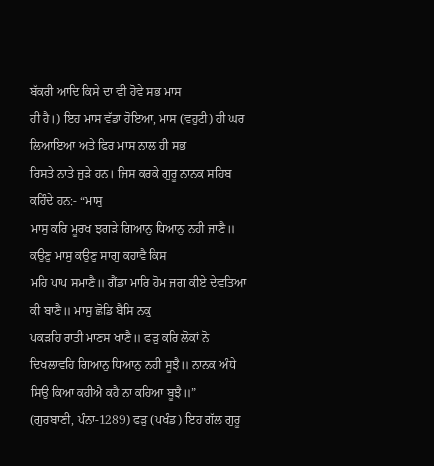ਬੱਕਰੀ ਆਦਿ ਕਿਸੇ ਦਾ ਵੀ ਹੋਵੇ ਸਭ ਮਾਸ
ਹੀ ਹੈ।) ਇਹ ਮਾਸ ਵੱਡਾ ਹੋਇਆ, ਮਾਸ (ਵਹੁਟੀ) ਹੀ ਘਰ ਲਿਆਇਆ ਅਤੇ ਫਿਰ ਮਾਸ ਨਾਲ ਹੀ ਸਭ
ਰਿਸਤੇ ਨਾਤੇ ਜੁੜੇ ਹਨ। ਜਿਸ ਕਰਕੇ ਗੁਰੂ ਨਾਨਕ ਸਹਿਬ ਕਹਿੰਦੇ ਹਨ:- “ਮਾਸੁ
ਮਾਸੁ ਕਰਿ ਮੂਰਖ ਝਗੜੇ ਗਿਆਨੁ ਧਿਆਨੁ ਨਹੀ ਜਾਣੈ॥ ਕਉਣੁ ਮਾਸੁ ਕਉਣੁ ਸਾਗੁ ਕਹਾਵੈ ਕਿਸ
ਮਹਿ ਪਾਪ ਸਮਾਣੈ॥ ਗੈਂਡਾ ਮਾਰਿ ਹੋਮ ਜਗ ਕੀਏ ਦੇਵਤਿਆ ਕੀ ਬਾਣੈ॥ ਮਾਸੁ ਛੋਡਿ ਬੈਸਿ ਨਕੁ
ਪਕੜਹਿ ਰਾਤੀ ਮਾਣਸ ਖਾਣੈ॥ ਫੜੁ ਕਰਿ ਲੋਕਾਂ ਨੋ
ਦਿਖਲਾਵਹਿ ਗਿਆਨੁ ਧਿਆਨੁ ਨਹੀ ਸੂਝੈ॥ ਨਾਨਕ ਅੰਧੇ ਸਿਉ ਕਿਆ ਕਹੀਐ ਕਹੈ ਨਾ ਕਹਿਆ ਬੂਝੈ॥”
(ਗੁਰਬਾਣੀ, ਪੰਨਾ-1289) ਫੜੁ (ਪਖੰਡ) ਇਹ ਗੱਲ ਗੁਰੂ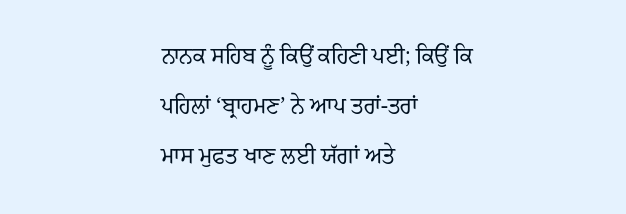ਨਾਨਕ ਸਹਿਬ ਨੂੰ ਕਿਉਂ ਕਹਿਣੀ ਪਈ; ਕਿਉਂ ਕਿ ਪਹਿਲਾਂ ‘ਬ੍ਰਾਹਮਣ’ ਨੇ ਆਪ ਤਰਾਂ-ਤਰਾਂ
ਮਾਸ ਮੁਫਤ ਖਾਣ ਲਈ ਯੱਗਾਂ ਅਤੇ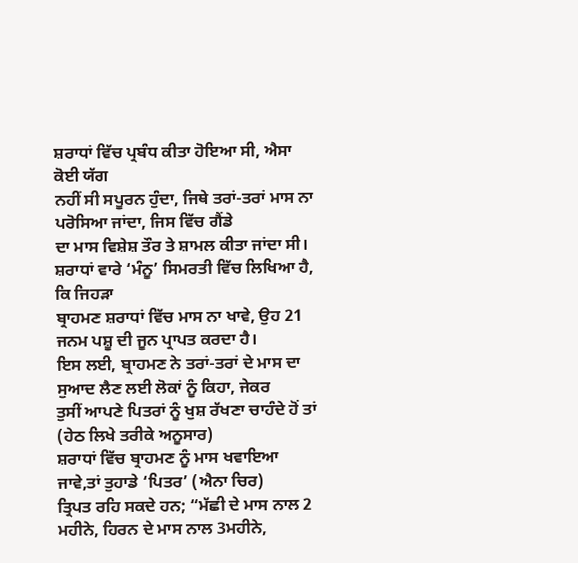ਸ਼ਰਾਧਾਂ ਵਿੱਚ ਪ੍ਰਬੰਧ ਕੀਤਾ ਹੋਇਆ ਸੀ, ਐਸਾ ਕੋਈ ਯੱਗ
ਨਹੀਂ ਸੀ ਸਪੂਰਨ ਹੁੰਦਾ, ਜਿਥੇ ਤਰਾਂ-ਤਰਾਂ ਮਾਸ ਨਾ ਪਰੋਸਿਆ ਜਾਂਦਾ, ਜਿਸ ਵਿੱਚ ਗੈਂਡੇ
ਦਾ ਮਾਸ ਵਿਸ਼ੇਸ਼ ਤੌਰ ਤੇ ਸ਼ਾਮਲ ਕੀਤਾ ਜਾਂਦਾ ਸੀ।
ਸ਼ਰਾਧਾਂ ਵਾਰੇ ‘ਮੰਨੂ’ ਸਿਮਰਤੀ ਵਿੱਚ ਲਿਖਿਆ ਹੈ, ਕਿ ਜਿਹੜਾ
ਬ੍ਰਾਹਮਣ ਸ਼ਰਾਧਾਂ ਵਿੱਚ ਮਾਸ ਨਾ ਖਾਵੇ, ਉਹ 21 ਜਨਮ ਪਸ਼ੂ ਦੀ ਜੂਨ ਪ੍ਰਾਪਤ ਕਰਦਾ ਹੈ।
ਇਸ ਲਈ, ਬ੍ਰਾਹਮਣ ਨੇ ਤਰਾਂ-ਤਰਾਂ ਦੇ ਮਾਸ ਦਾ ਸੁਆਦ ਲੈਣ ਲਈ ਲੋਕਾਂ ਨੂੰ ਕਿਹਾ, ਜੇਕਰ
ਤੁਸੀਂ ਆਪਣੇ ਪਿਤਰਾਂ ਨੂੰ ਖੁਸ਼ ਰੱਖਣਾ ਚਾਹੰਦੇ ਹੋਂ ਤਾਂ (ਹੇਠ ਲਿਖੇ ਤਰੀਕੇ ਅਨੂਸਾਰ)
ਸ਼ਰਾਧਾਂ ਵਿੱਚ ਬ੍ਰਾਹਮਣ ਨੂੰ ਮਾਸ ਖਵਾਇਆ ਜਾਵੇ,ਤਾਂ ਤੁਹਾਡੇ ‘ਪਿਤਰ’ (ਐਨਾ ਚਿਰ)
ਤ੍ਰਿਪਤ ਰਹਿ ਸਕਦੇ ਹਨ; “ਮੱਛੀ ਦੇ ਮਾਸ ਨਾਲ 2 ਮਹੀਨੇ, ਹਿਰਨ ਦੇ ਮਾਸ ਨਾਲ 3ਮਹੀਨੇ,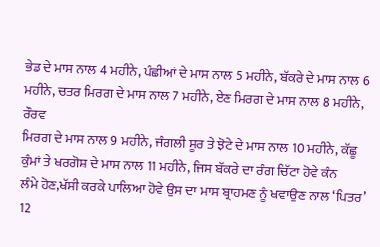ਭੇਡ ਦੇ ਮਾਸ ਨਾਲ 4 ਮਹੀਨੇ, ਪੰਛੀਆਂ ਦੇ ਮਾਸ ਨਾਲ 5 ਮਹੀਨੇ, ਬੱਕਰੇ ਦੇ ਮਾਸ ਨਾਲ 6
ਮਹੀਨੇ, ਚਤਰ ਮਿਰਗ ਦੇ ਮਾਸ ਨਾਲ 7 ਮਹੀਨੇ, ਏਣ ਮਿਰਗ ਦੇ ਮਾਸ ਨਾਲ 8 ਮਹੀਨੇ, ਰੌਰਵ
ਮਿਰਗ ਦੇ ਮਾਸ ਨਾਲ 9 ਮਹੀਨੇ, ਜੰਗਲੀ ਸੂਰ ਤੇ ਝੋਟੇ ਦੇ ਮਾਸ ਨਾਲ 10 ਮਹੀਨੇ, ਕੱਛੂ
ਕੁੰਮਾਂ ਤੇ ਖਰਗੋਸ਼ ਦੇ ਮਾਸ ਨਾਲ 11 ਮਹੀਨੇ, ਜਿਸ ਬੱਕਰੇ ਦਾ ਰੰਗ ਚਿੱਟਾ ਹੋਵੇ ਕੰਨ
ਲੰਮੇ ਹੋਣ,ਖੱਸੀ ਕਰਕੇ ਪਾਲਿਆ ਹੋਵੇ ਉਸ ਦਾ ਮਾਸ ਬ੍ਰਾਹਮਣ ਨੂੰ ਖਵਾਉਣ ਨਾਲ ‘ਪਿਤਰ’ 12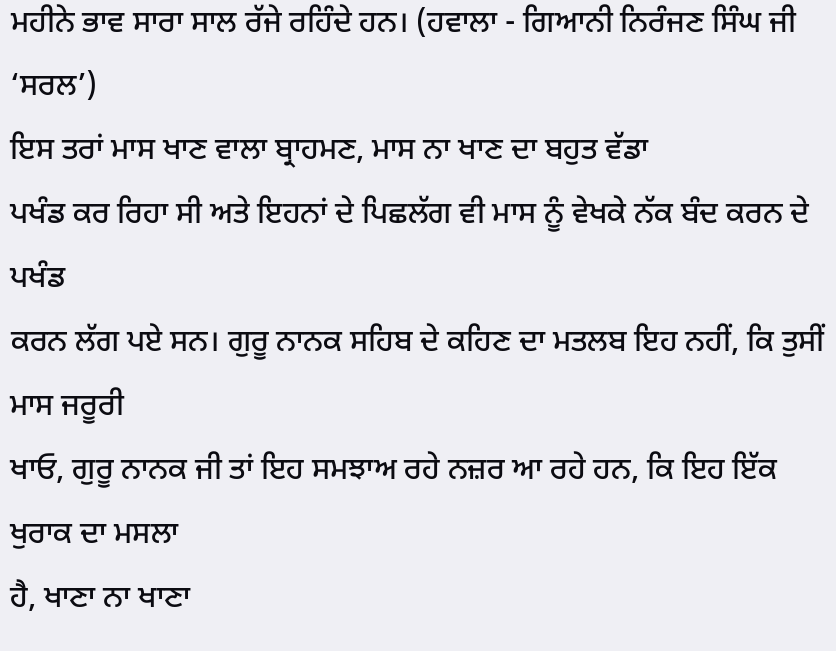ਮਹੀਨੇ ਭਾਵ ਸਾਰਾ ਸਾਲ ਰੱਜੇ ਰਹਿੰਦੇ ਹਨ। (ਹਵਾਲਾ - ਗਿਆਨੀ ਨਿਰੰਜਣ ਸਿੰਘ ਜੀ ‘ਸਰਲ’)
ਇਸ ਤਰਾਂ ਮਾਸ ਖਾਣ ਵਾਲਾ ਬ੍ਰਾਹਮਣ, ਮਾਸ ਨਾ ਖਾਣ ਦਾ ਬਹੁਤ ਵੱਡਾ
ਪਖੰਡ ਕਰ ਰਿਹਾ ਸੀ ਅਤੇ ਇਹਨਾਂ ਦੇ ਪਿਛਲੱਗ ਵੀ ਮਾਸ ਨੂੰ ਵੇਖਕੇ ਨੱਕ ਬੰਦ ਕਰਨ ਦੇ ਪਖੰਡ
ਕਰਨ ਲੱਗ ਪਏ ਸਨ। ਗੁਰੂ ਨਾਨਕ ਸਹਿਬ ਦੇ ਕਹਿਣ ਦਾ ਮਤਲਬ ਇਹ ਨਹੀਂ, ਕਿ ਤੁਸੀਂ ਮਾਸ ਜਰੂਰੀ
ਖਾਓ, ਗੁਰੂ ਨਾਨਕ ਜੀ ਤਾਂ ਇਹ ਸਮਝਾਅ ਰਹੇ ਨਜ਼ਰ ਆ ਰਹੇ ਹਨ, ਕਿ ਇਹ ਇੱਕ ਖੁਰਾਕ ਦਾ ਮਸਲਾ
ਹੈ, ਖਾਣਾ ਨਾ ਖਾਣਾ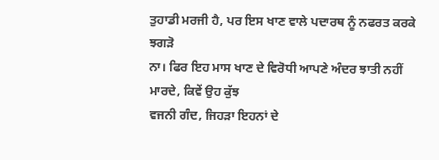ਤੁਹਾਡੀ ਮਰਜੀ ਹੈ, ਪਰ ਇਸ ਖਾਣ ਵਾਲੇ ਪਦਾਰਥ ਨੂੰ ਨਫਰਤ ਕਰਕੇ ਝਗੜੋ
ਨਾ। ਫਿਰ ਇਹ ਮਾਸ ਖਾਣ ਦੇ ਵਿਰੋਧੀ ਆਪਣੇ ਅੰਦਰ ਝਾਤੀ ਨਹੀਂ ਮਾਰਦੇ, ਕਿਵੇਂ ਉਹ ਕੁੱਝ
ਵਜਨੀ ਗੰਦ, ਜਿਹੜਾ ਇਹਨਾਂ ਦੇ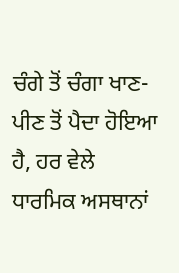ਚੰਗੇ ਤੋਂ ਚੰਗਾ ਖਾਣ-ਪੀਣ ਤੋਂ ਪੈਦਾ ਹੋਇਆ ਹੈ, ਹਰ ਵੇਲੇ
ਧਾਰਮਿਕ ਅਸਥਾਨਾਂ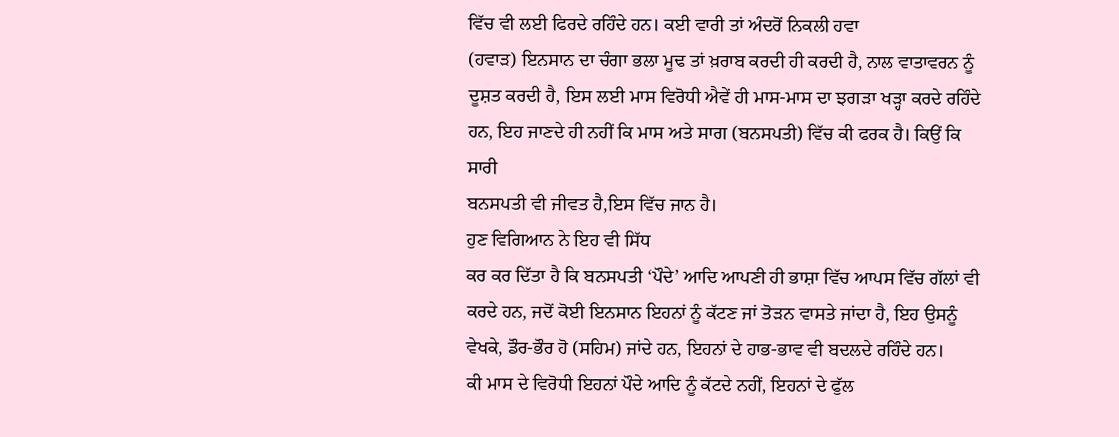ਵਿੱਚ ਵੀ ਲਈ ਫਿਰਦੇ ਰਹਿੰਦੇ ਹਨ। ਕਈ ਵਾਰੀ ਤਾਂ ਅੰਦਰੋਂ ਨਿਕਲੀ ਹਵਾ
(ਹਵਾੜ) ਇਨਸਾਨ ਦਾ ਚੰਗਾ ਭਲਾ ਮੂਢ ਤਾਂ ਖ਼ਰਾਬ ਕਰਦੀ ਹੀ ਕਰਦੀ ਹੈ, ਨਾਲ ਵਾਤਾਵਰਨ ਨੂੰ
ਦੂਸ਼ਤ ਕਰਦੀ ਹੈ, ਇਸ ਲਈ ਮਾਸ ਵਿਰੋਧੀ ਐਵੇਂ ਹੀ ਮਾਸ-ਮਾਸ ਦਾ ਝਗੜਾ ਖੜ੍ਹਾ ਕਰਦੇ ਰਹਿੰਦੇ
ਹਨ, ਇਹ ਜਾਣਦੇ ਹੀ ਨਹੀਂ ਕਿ ਮਾਸ ਅਤੇ ਸਾਗ (ਬਨਸਪਤੀ) ਵਿੱਚ ਕੀ ਫਰਕ ਹੈ। ਕਿਉਂ ਕਿ ਸਾਰੀ
ਬਨਸਪਤੀ ਵੀ ਜੀਵਤ ਹੈ,ਇਸ ਵਿੱਚ ਜਾਨ ਹੈ।
ਹੁਣ ਵਿਗਿਆਨ ਨੇ ਇਹ ਵੀ ਸਿੱਧ
ਕਰ ਕਰ ਦਿੱਤਾ ਹੈ ਕਿ ਬਨਸਪਤੀ ‘ਪੌਦੇ’ ਆਦਿ ਆਪਣੀ ਹੀ ਭਾਸ਼ਾ ਵਿੱਚ ਆਪਸ ਵਿੱਚ ਗੱਲਾਂ ਵੀ
ਕਰਦੇ ਹਨ, ਜਦੋਂ ਕੋਈ ਇਨਸਾਨ ਇਹਨਾਂ ਨੂੰ ਕੱਟਣ ਜਾਂ ਤੋੜਨ ਵਾਸਤੇ ਜਾਂਦਾ ਹੈ, ਇਹ ਉਸਨੂੰ
ਵੇਖਕੇ, ਡੌਰ-ਭੌਰ ਹੋ (ਸਹਿਮ) ਜਾਂਦੇ ਹਨ, ਇਹਨਾਂ ਦੇ ਹਾਭ-ਭਾਵ ਵੀ ਬਦਲਦੇ ਰਹਿੰਦੇ ਹਨ।
ਕੀ ਮਾਸ ਦੇ ਵਿਰੋਧੀ ਇਹਨਾਂ ਪੌਦੇ ਆਦਿ ਨੂੰ ਕੱਟਦੇ ਨਹੀਂ, ਇਹਨਾਂ ਦੇ ਫੁੱਲ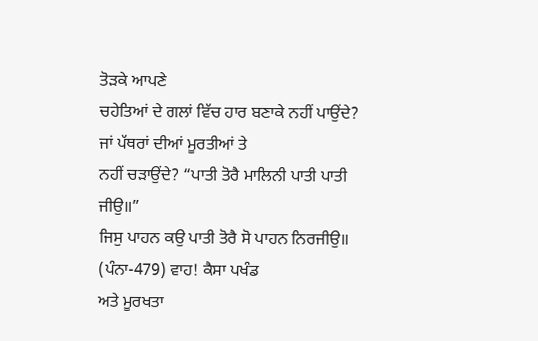ਤੋੜਕੇ ਆਪਣੇ
ਚਹੇਤਿਆਂ ਦੇ ਗਲਾਂ ਵਿੱਚ ਹਾਰ ਬਣਾਕੇ ਨਹੀਂ ਪਾਉਂਦੇ? ਜਾਂ ਪੱਥਰਾਂ ਦੀਆਂ ਮੂਰਤੀਆਂ ਤੇ
ਨਹੀਂ ਚੜਾਉਂਦੇ? “ਪਾਤੀ ਤੋਰੈ ਮਾਲਿਨੀ ਪਾਤੀ ਪਾਤੀ ਜੀਉ॥”
ਜਿਸੁ ਪਾਹਨ ਕਉ ਪਾਤੀ ਤੋਰੈ ਸੋ ਪਾਹਨ ਨਿਰਜੀਉ॥ (ਪੰਨਾ-479) ਵਾਹ! ਕੈਸਾ ਪਖੰਡ
ਅਤੇ ਮੂਰਖਤਾ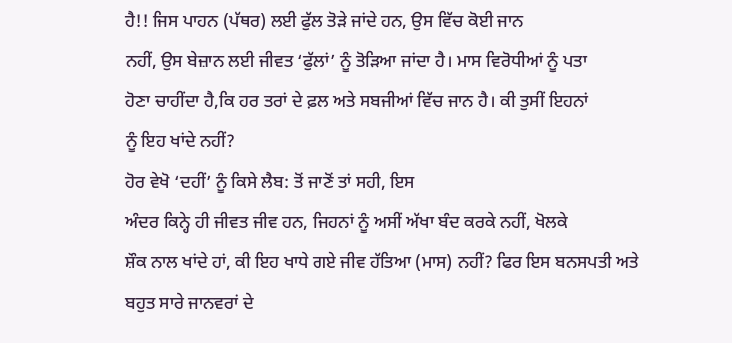ਹੈ!! ਜਿਸ ਪਾਹਨ (ਪੱਥਰ) ਲਈ ਫੁੱਲ ਤੋੜੇ ਜਾਂਦੇ ਹਨ, ਉਸ ਵਿੱਚ ਕੋਈ ਜਾਨ
ਨਹੀਂ, ਉਸ ਬੇਜ਼ਾਨ ਲਈ ਜੀਵਤ ‘ਫੁੱਲਾਂ’ ਨੂੰ ਤੋੜਿਆ ਜਾਂਦਾ ਹੈ। ਮਾਸ ਵਿਰੋਧੀਆਂ ਨੂੰ ਪਤਾ
ਹੋਣਾ ਚਾਹੀਂਦਾ ਹੈ,ਕਿ ਹਰ ਤਰਾਂ ਦੇ ਫ਼ਲ ਅਤੇ ਸਬਜੀਆਂ ਵਿੱਚ ਜਾਨ ਹੈ। ਕੀ ਤੁਸੀਂ ਇਹਨਾਂ
ਨੂੰ ਇਹ ਖਾਂਦੇ ਨਹੀਂ?
ਹੋਰ ਵੇਖੋ ‘ਦਹੀਂ’ ਨੂੰ ਕਿਸੇ ਲੈਬ: ਤੋਂ ਜਾਣੋਂ ਤਾਂ ਸਹੀ, ਇਸ
ਅੰਦਰ ਕਿਨ੍ਹੇ ਹੀ ਜੀਵਤ ਜੀਵ ਹਨ, ਜਿਹਨਾਂ ਨੂੰ ਅਸੀਂ ਅੱਖਾ ਬੰਦ ਕਰਕੇ ਨਹੀਂ, ਖੋਲਕੇ
ਸ਼ੌਕ ਨਾਲ ਖਾਂਦੇ ਹਾਂ, ਕੀ ਇਹ ਖਾਧੇ ਗਏ ਜੀਵ ਹੱਤਿਆ (ਮਾਸ) ਨਹੀਂ? ਫਿਰ ਇਸ ਬਨਸਪਤੀ ਅਤੇ
ਬਹੁਤ ਸਾਰੇ ਜਾਨਵਰਾਂ ਦੇ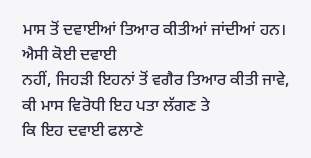ਮਾਸ ਤੋਂ ਦਵਾਈਆਂ ਤਿਆਰ ਕੀਤੀਆਂ ਜਾਂਦੀਆਂ ਹਨ। ਐਸੀ ਕੋਈ ਦਵਾਈ
ਨਹੀਂ, ਜਿਹੜੀ ਇਹਨਾਂ ਤੋਂ ਵਗੈਰ ਤਿਆਰ ਕੀਤੀ ਜਾਵੇ, ਕੀ ਮਾਸ ਵਿਰੋਧੀ ਇਹ ਪਤਾ ਲੱਗਣ ਤੇ
ਕਿ ਇਹ ਦਵਾਈ ਫਲਾਣੇ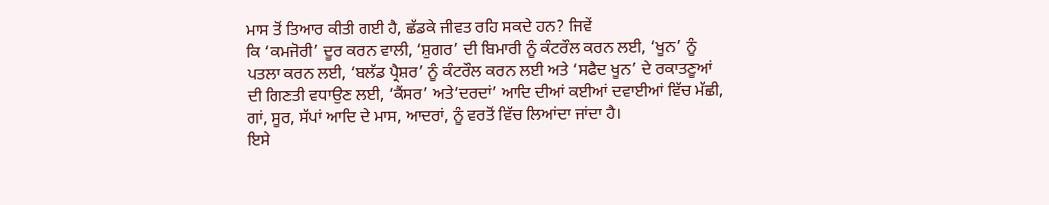ਮਾਸ ਤੋਂ ਤਿਆਰ ਕੀਤੀ ਗਈ ਹੈ, ਛੱਡਕੇ ਜੀਵਤ ਰਹਿ ਸਕਦੇ ਹਨ? ਜਿਵੇਂ
ਕਿ ‘ਕਮਜੋਰੀ’ ਦੂਰ ਕਰਨ ਵਾਲੀ, ‘ਸ਼ੁਗਰ’ ਦੀ ਬਿਮਾਰੀ ਨੂੰ ਕੰਟਰੌਲ ਕਰਨ ਲਈ, ‘ਖੂਨ’ ਨੂੰ
ਪਤਲਾ ਕਰਨ ਲਈ, ‘ਬਲੱਡ ਪ੍ਰੈਸ਼ਰ’ ਨੂੰ ਕੰਟਰੌਲ ਕਰਨ ਲਈ ਅਤੇ ‘ਸਫੈਦ ਖੂਨ’ ਦੇ ਰਕਾਤਣੂਆਂ
ਦੀ ਗਿਣਤੀ ਵਧਾਉਣ ਲਈ, ‘ਕੈਂਸਰ’ ਅਤੇ‘ਦਰਦਾਂ’ ਆਦਿ ਦੀਆਂ ਕਈਆਂ ਦਵਾਈਆਂ ਵਿੱਚ ਮੱਛੀ,
ਗਾਂ, ਸੂਰ, ਸੱਪਾਂ ਆਦਿ ਦੇ ਮਾਸ, ਆਦਰਾਂ, ਨੂੰ ਵਰਤੋਂ ਵਿੱਚ ਲਿਆਂਦਾ ਜਾਂਦਾ ਹੈ।
ਇਸੇ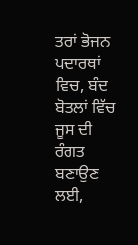ਤਰਾਂ ਭੋਜਨ ਪਦਾਰਥਾਂ ਵਿਚ, ਬੰਦ ਬੋਤਲਾਂ ਵਿੱਚ ਜੂਸ ਦੀ ਰੰਗਤ
ਬਣਾਉਣ ਲਈ,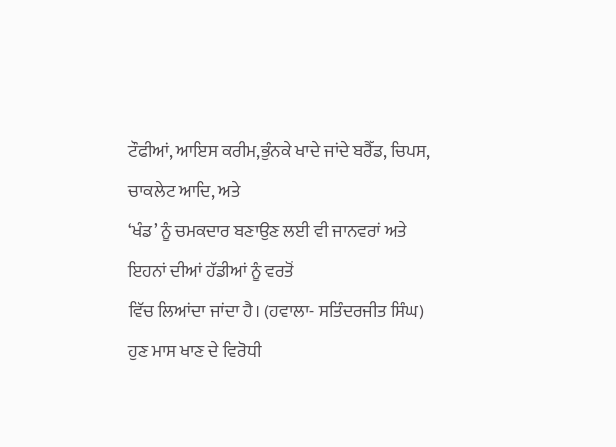ਟੌਫੀਆਂ, ਆਇਸ ਕਰੀਮ,ਭੁੰਨਕੇ ਖਾਦੇ ਜਾਂਦੇ ਬਰੈੱਡ, ਚਿਪਸ, ਚਾਕਲੇਟ ਆਦਿ, ਅਤੇ
‘ਖੰਡ’ ਨੂੰ ਚਮਕਦਾਰ ਬਣਾਉਣ ਲਈ ਵੀ ਜਾਨਵਰਾਂ ਅਤੇ ਇਹਨਾਂ ਦੀਆਂ ਹੱਡੀਆਂ ਨੂੰ ਵਰਤੋਂ
ਵਿੱਚ ਲਿਆਂਦਾ ਜਾਂਦਾ ਹੈ। (ਹਵਾਲਾ- ਸਤਿੰਦਰਜੀਤ ਸਿੰਘ) ਹੁਣ ਮਾਸ ਖਾਣ ਦੇ ਵਿਰੋਧੀ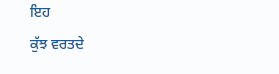ਇਹ
ਕੁੱਝ ਵਰਤਦੇ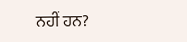ਨਹੀਂ ਹਨ?